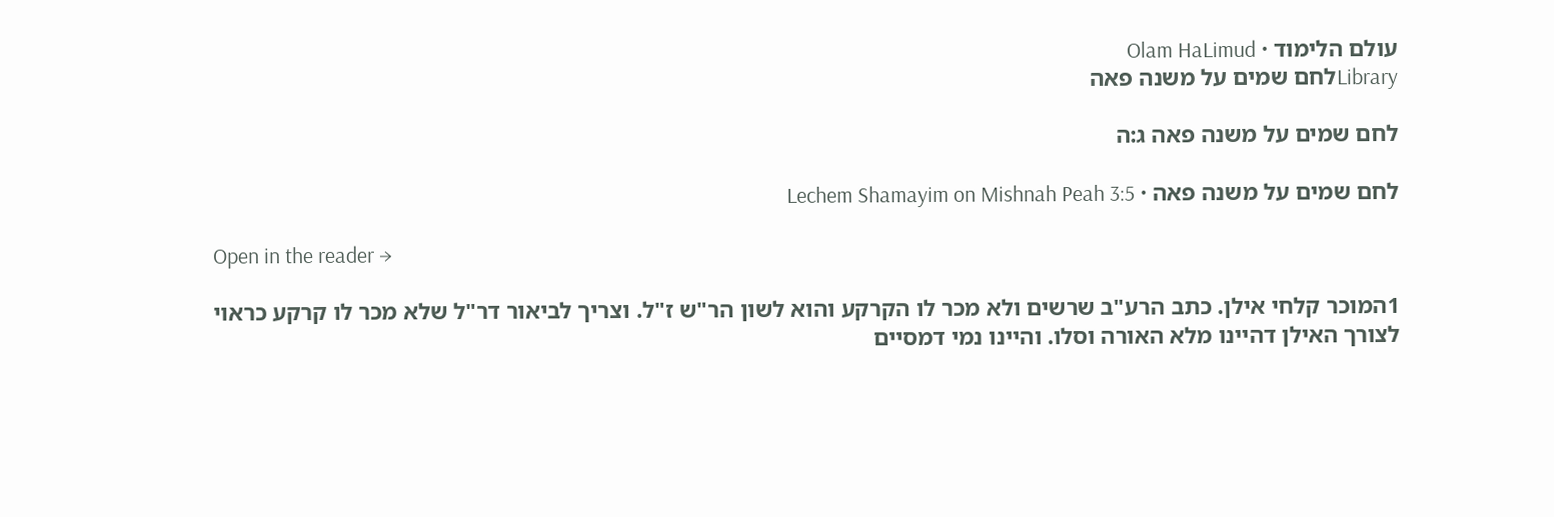עולם הלימוד · Olam HaLimud
Libraryלחם שמים על משנה פאה

לחם שמים על משנה פאה ג:ה

לחם שמים על משנה פאה · Lechem Shamayim on Mishnah Peah 3:5

Open in the reader →

1המוכר קלחי אילן. כתב הרע"ב שרשים ולא מכר לו הקרקע והוא לשון הר"ש ז"ל. וצריך לביאור דר"ל שלא מכר לו קרקע כראוי לצורך האילן דהיינו מלא האורה וסלו. והיינו נמי דמסיים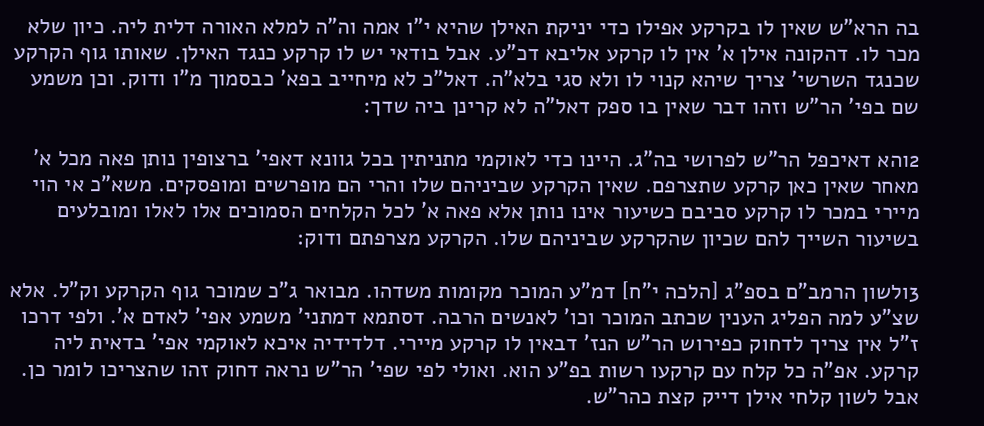בה הרא"ש שאין לו בקרקע אפילו כדי יניקת האילן שהיא י"ו אמה וה"ה למלא האורה דלית ליה. כיון שלא מכר לו. דהקונה אילן א' אין לו קרקע אליבא דכ"ע. אבל בודאי יש לו קרקע כנגד האילן. שאותו גוף הקרקע שכנגד השרשי' צריך שיהא קנוי לו ולא סגי בלא"ה. דאל"כ לא מיחייב בפא' כבסמוך מ"ו ודוק. וכן משמע שם בפי' הר"ש וזהו דבר שאין בו ספק דאל"ה לא קרינן ביה שדך:

2והא דאיכפל הר"ש לפרושי בה"ג. היינו כדי לאוקמי מתניתין בכל גוונא דאפי' ברצופין נותן פאה מכל א' מאחר שאין כאן קרקע שתצרפם. שאין הקרקע שביניהם שלו והרי הם מופרשים ומופסקים. משא"כ אי הוי מיירי במכר לו קרקע סביבם כשיעור אינו נותן אלא פאה א' לכל הקלחים הסמוכים אלו לאלו ומובלעים בשיעור השייך להם שכיון שהקרקע שביניהם שלו. הקרקע מצרפתם ודוק:

3ולשון הרמב"ם בספ"ג [הלכה י"ח] דמ"ע המוכר מקומות משדהו. מבואר ג"כ שמוכר גוף הקרקע וק"ל. אלא שצ"ע למה הפליג הענין שכתב המוכר וכו' לאנשים הרבה. דסתמא דמתני' משמע אפי' לאדם א'. ולפי דרכו ז"ל אין צריך לדחוק כפירוש הר"ש הנז' דבאין לו קרקע מיירי. דלדידיה איכא לאוקמי אפי' בדאית ליה קרקע. אפ"ה כל קלח עם קרקעו רשות בפ"ע הוא. ואולי לפי שפי' הר"ש נראה דחוק זהו שהצריכו לומר כן. אבל לשון קלחי אילן דייק קצת כהר"ש.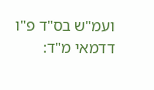ועמ"ש בס"ד פ"ו דדמאי מ"ד: